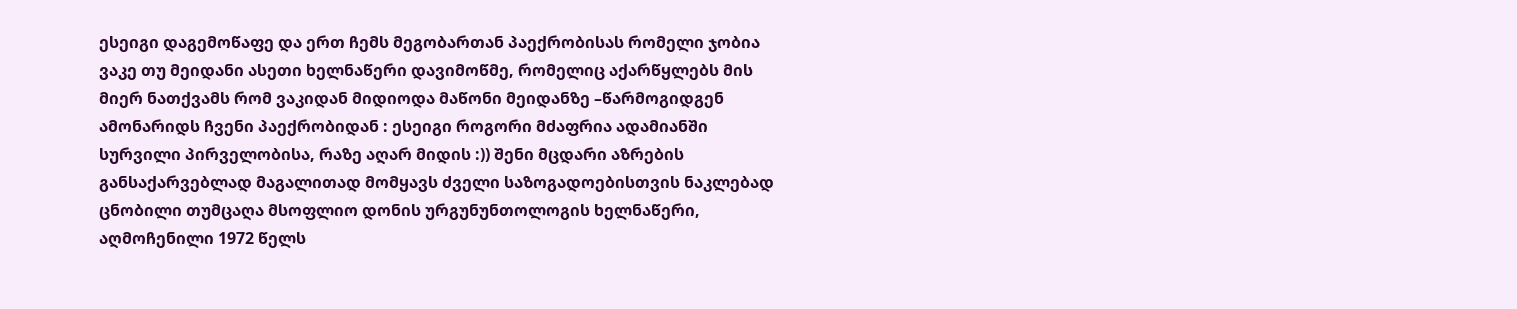ესეიგი დაგემოწაფე და ერთ ჩემს მეგობართან პაექრობისას რომელი ჯობია ვაკე თუ მეიდანი ასეთი ხელნაწერი დავიმოწმე, რომელიც აქარწყლებს მის მიერ ნათქვამს რომ ვაკიდან მიდიოდა მაწონი მეიდანზე –წარმოგიდგენ ამონარიდს ჩვენი პაექრობიდან : ესეიგი როგორი მძაფრია ადამიანში სურვილი პირველობისა, რაზე აღარ მიდის :)) შენი მცდარი აზრების განსაქარვებლად მაგალითად მომყავს ძველი საზოგადოებისთვის ნაკლებად ცნობილი თუმცაღა მსოფლიო დონის ურგუნუნთოლოგის ხელნაწერი, აღმოჩენილი 1972 წელს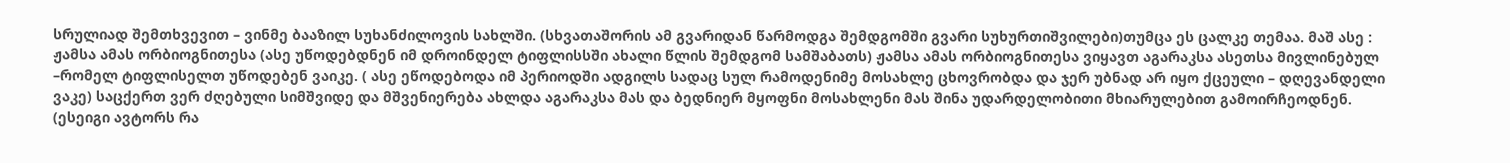სრულიად შემთხვევით – ვინმე ბააზილ სუხანძილოვის სახლში. (სხვათაშორის ამ გვარიდან წარმოდგა შემდგომში გვარი სუხურთიშვილები)თუმცა ეს ცალკე თემაა. მაშ ასე : ჟამსა ამას ორბიოგნითესა (ასე უწოდებდნენ იმ დროინდელ ტიფლისსში ახალი წლის შემდგომ სამშაბათს) ჟამსა ამას ორბიოგნითესა ვიყავთ აგარაკსა ასეთსა მივლინებულ –რომელ ტიფლისელთ უწოდებენ ვაიკე. ( ასე ეწოდებოდა იმ პერიოდში ადგილს სადაც სულ რამოდენიმე მოსახლე ცხოვრობდა და ჯერ უბნად არ იყო ქცეული – დღევანდელი ვაკე) საცქერთ ვერ ძღებული სიმშვიდე და მშვენიერება ახლდა აგარაკსა მას და ბედნიერ მყოფნი მოსახლენი მას შინა უდარდელობითი მხიარულებით გამოირჩეოდნენ. (ესეიგი ავტორს რა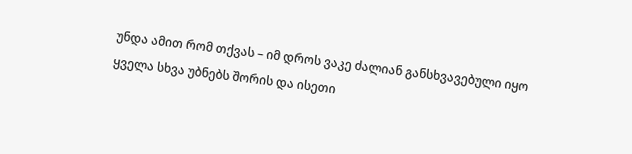უნდა ამით რომ თქვას – იმ დროს ვაკე ძალიან განსხვავებული იყო ყველა სხვა უბნებს შორის და ისეთი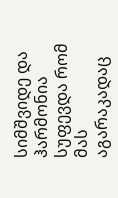სიმშვიდე და ჰარმონია სუფევდა რომ მას აგარაკადაც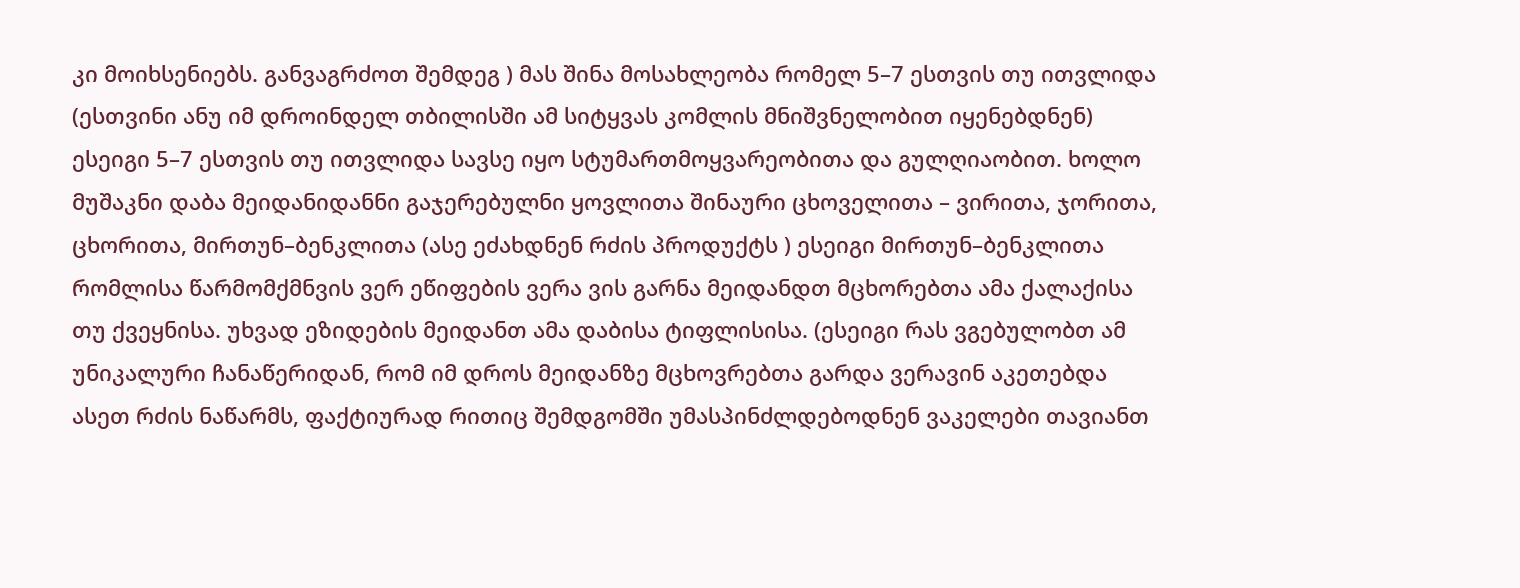კი მოიხსენიებს. განვაგრძოთ შემდეგ ) მას შინა მოსახლეობა რომელ 5–7 ესთვის თუ ითვლიდა (ესთვინი ანუ იმ დროინდელ თბილისში ამ სიტყვას კომლის მნიშვნელობით იყენებდნენ) ესეიგი 5–7 ესთვის თუ ითვლიდა სავსე იყო სტუმართმოყვარეობითა და გულღიაობით. ხოლო მუშაკნი დაბა მეიდანიდანნი გაჯერებულნი ყოვლითა შინაური ცხოველითა – ვირითა, ჯორითა, ცხორითა, მირთუნ–ბენკლითა (ასე ეძახდნენ რძის პროდუქტს ) ესეიგი მირთუნ–ბენკლითა რომლისა წარმომქმნვის ვერ ეწიფების ვერა ვის გარნა მეიდანდთ მცხორებთა ამა ქალაქისა თუ ქვეყნისა. უხვად ეზიდების მეიდანთ ამა დაბისა ტიფლისისა. (ესეიგი რას ვგებულობთ ამ უნიკალური ჩანაწერიდან, რომ იმ დროს მეიდანზე მცხოვრებთა გარდა ვერავინ აკეთებდა ასეთ რძის ნაწარმს, ფაქტიურად რითიც შემდგომში უმასპინძლდებოდნენ ვაკელები თავიანთ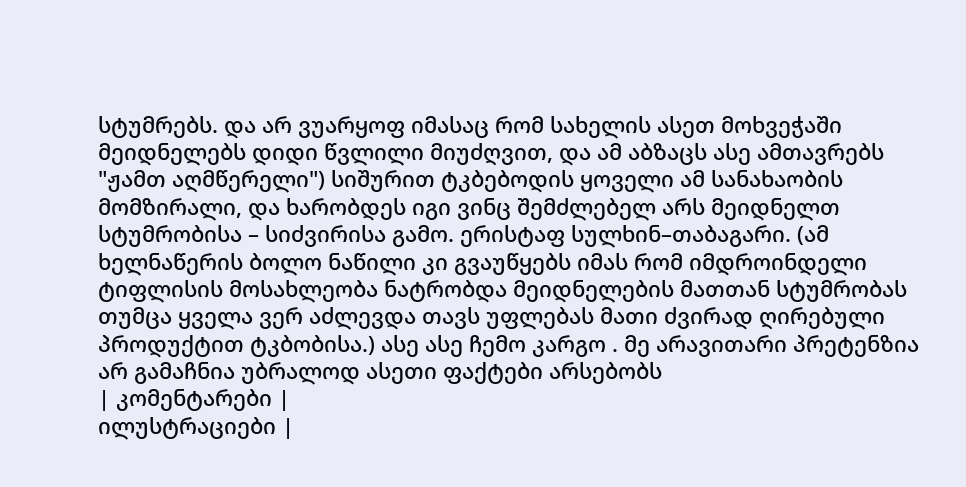სტუმრებს. და არ ვუარყოფ იმასაც რომ სახელის ასეთ მოხვეჭაში მეიდნელებს დიდი წვლილი მიუძღვით, და ამ აბზაცს ასე ამთავრებს "ჟამთ აღმწერელი") სიშურით ტკბებოდის ყოველი ამ სანახაობის მომზირალი, და ხარობდეს იგი ვინც შემძლებელ არს მეიდნელთ სტუმრობისა – სიძვირისა გამო. ერისტაფ სულხინ–თაბაგარი. (ამ ხელნაწერის ბოლო ნაწილი კი გვაუწყებს იმას რომ იმდროინდელი ტიფლისის მოსახლეობა ნატრობდა მეიდნელების მათთან სტუმრობას თუმცა ყველა ვერ აძლევდა თავს უფლებას მათი ძვირად ღირებული პროდუქტით ტკბობისა.) ასე ასე ჩემო კარგო . მე არავითარი პრეტენზია არ გამაჩნია უბრალოდ ასეთი ფაქტები არსებობს
| კომენტარები |
ილუსტრაციები |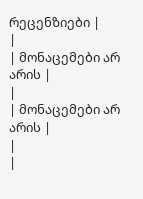რეცენზიები |
|
| მონაცემები არ არის |
|
| მონაცემები არ არის |
|
|